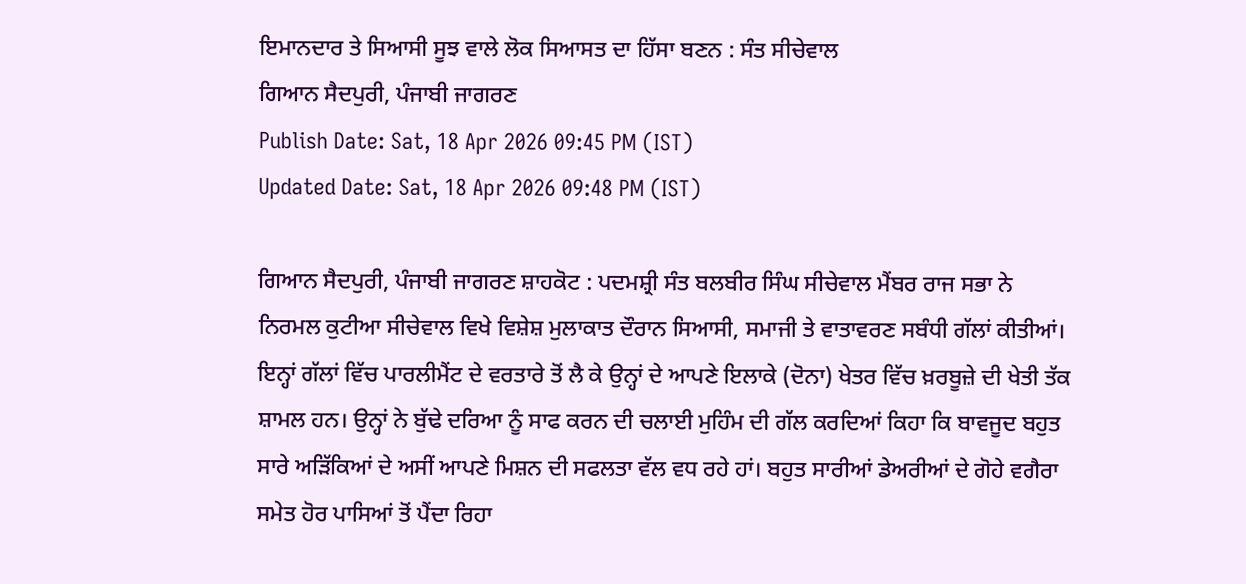ਇਮਾਨਦਾਰ ਤੇ ਸਿਆਸੀ ਸੂਝ ਵਾਲੇ ਲੋਕ ਸਿਆਸਤ ਦਾ ਹਿੱਸਾ ਬਣਨ : ਸੰਤ ਸੀਚੇਵਾਲ
ਗਿਆਨ ਸੈਦਪੁਰੀ, ਪੰਜਾਬੀ ਜਾਗਰਣ
Publish Date: Sat, 18 Apr 2026 09:45 PM (IST)
Updated Date: Sat, 18 Apr 2026 09:48 PM (IST)

ਗਿਆਨ ਸੈਦਪੁਰੀ, ਪੰਜਾਬੀ ਜਾਗਰਣ ਸ਼ਾਹਕੋਟ : ਪਦਮਸ਼੍ਰੀ ਸੰਤ ਬਲਬੀਰ ਸਿੰਘ ਸੀਚੇਵਾਲ ਮੈਂਬਰ ਰਾਜ ਸਭਾ ਨੇ ਨਿਰਮਲ ਕੁਟੀਆ ਸੀਚੇਵਾਲ ਵਿਖੇ ਵਿਸ਼ੇਸ਼ ਮੁਲਾਕਾਤ ਦੌਰਾਨ ਸਿਆਸੀ, ਸਮਾਜੀ ਤੇ ਵਾਤਾਵਰਣ ਸਬੰਧੀ ਗੱਲਾਂ ਕੀਤੀਆਂ। ਇਨ੍ਹਾਂ ਗੱਲਾਂ ਵਿੱਚ ਪਾਰਲੀਮੈਂਟ ਦੇ ਵਰਤਾਰੇ ਤੋਂ ਲੈ ਕੇ ਉਨ੍ਹਾਂ ਦੇ ਆਪਣੇ ਇਲਾਕੇ (ਦੋਨਾ) ਖੇਤਰ ਵਿੱਚ ਖ਼ਰਬੂਜ਼ੇ ਦੀ ਖੇਤੀ ਤੱਕ ਸ਼ਾਮਲ ਹਨ। ਉਨ੍ਹਾਂ ਨੇ ਬੁੱਢੇ ਦਰਿਆ ਨੂੰ ਸਾਫ ਕਰਨ ਦੀ ਚਲਾਈ ਮੁਹਿੰਮ ਦੀ ਗੱਲ ਕਰਦਿਆਂ ਕਿਹਾ ਕਿ ਬਾਵਜੂਦ ਬਹੁਤ ਸਾਰੇ ਅੜਿੱਕਿਆਂ ਦੇ ਅਸੀਂ ਆਪਣੇ ਮਿਸ਼ਨ ਦੀ ਸਫਲਤਾ ਵੱਲ ਵਧ ਰਹੇ ਹਾਂ। ਬਹੁਤ ਸਾਰੀਆਂ ਡੇਅਰੀਆਂ ਦੇ ਗੋਹੇ ਵਗੈਰਾ ਸਮੇਤ ਹੋਰ ਪਾਸਿਆਂ ਤੋਂ ਪੈਂਦਾ ਰਿਹਾ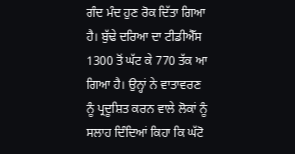ਗੰਦ ਮੰਦ ਹੁਣ ਰੋਕ ਦਿੱਤਾ ਗਿਆ ਹੈ। ਬੁੱਢੇ ਦਰਿਆ ਦਾ ਟੀਡੀਐੱਸ 1300 ਤੋਂ ਘੱਟ ਕੇ 770 ਤੱਕ ਆ ਗਿਆ ਹੈ। ਉਨ੍ਹਾਂ ਨੇ ਵਾਤਾਵਰਣ ਨੂੰ ਪ੍ਰਦੂਸ਼ਿਤ ਕਰਨ ਵਾਲੇ ਲੋਕਾਂ ਨੂੰ ਸਲਾਹ ਦਿੰਦਿਆਂ ਕਿਹਾ ਕਿ ਘੱਟੋ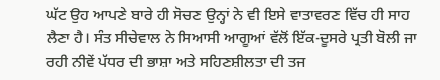ਘੱਟ ਉਹ ਆਪਣੇ ਬਾਰੇ ਹੀ ਸੋਚਣ ਉਨ੍ਹਾਂ ਨੇ ਵੀ ਇਸੇ ਵਾਤਾਵਰਣ ਵਿੱਚ ਹੀ ਸਾਹ ਲੈਣਾ ਹੈ। ਸੰਤ ਸੀਚੇਵਾਲ ਨੇ ਸਿਆਸੀ ਆਗੂਆਂ ਵੱਲੋਂ ਇੱਕ-ਦੂਸਰੇ ਪ੍ਰਤੀ ਬੋਲੀ ਜਾ ਰਹੀ ਨੀਵੇਂ ਪੱਧਰ ਦੀ ਭਾਸ਼ਾ ਅਤੇ ਸਹਿਣਸ਼ੀਲਤਾ ਦੀ ਤਜ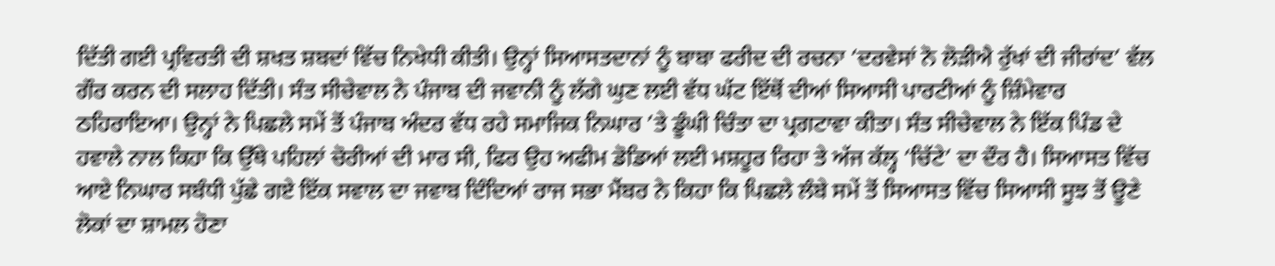ਦਿੱਤੀ ਗਈ ਪ੍ਰਵਿਰਤੀ ਦੀ ਸ਼ਖਤ ਸ਼ਬਦਾਂ ਵਿੱਚ ਨਿਖੇਧੀ ਕੀਤੀ। ਉਨ੍ਹਾਂ ਸਿਆਸਤਦਾਨਾਂ ਨੂੰ ਬਾਬਾ ਫਰੀਦ ਦੀ ਰਚਨਾ ‘ਦਰਵੇਸਾਂ ਨੋ ਲੋੜੀਐ ਰੁੱਖਾਂ ਦੀ ਜੀਰਾਂਦ’ ਵੱਲ ਗੌਰ ਕਰਨ ਦੀ ਸਲਾਹ ਦਿੱਤੀ। ਸੰਤ ਸੀਚੇਵਾਲ ਨੇ ਪੰਜਾਬ ਦੀ ਜਵਾਨੀ ਨੂੰ ਲੱਗੇ ਘੁਣ ਲਈ ਵੱਧ ਘੱਟ ਇੱਥੋਂ ਦੀਆਂ ਸਿਆਸੀ ਪਾਰਟੀਆਂ ਨੂੰ ਜ਼ਿੰਮੇਵਾਰ ਠਹਿਰਾਇਆ। ਉਨ੍ਹਾਂ ਨੇ ਪਿਛਲੇ ਸਮੇਂ ਤੋਂ ਪੰਜਾਬ ਅੰਦਰ ਵੱਧ ਰਹੇ ਸਮਾਜਿਕ ਨਿਘਾਰ ’ਤੇ ਡੂੰਘੀ ਚਿੰਤਾ ਦਾ ਪ੍ਰਗਟਾਵਾ ਕੀਤਾ। ਸੰਤ ਸੀਚੇਵਾਲ ਨੇ ਇੱਕ ਪਿੰਡ ਦੇ ਹਵਾਲੇ ਨਾਲ ਕਿਹਾ ਕਿ ਉੱਥੇ ਪਹਿਲਾਂ ਚੋਰੀਆਂ ਦੀ ਮਾਰ ਸੀ, ਫਿਰ ਉਹ ਅਫੀਮ ਡੋਡਿਆਂ ਲਈ ਮਸ਼ਹੂਰ ਰਿਹਾ ਤੇ ਅੱਜ ਕੱਲ੍ਹ ‘ਚਿੱਟੇ’ ਦਾ ਦੌਰ ਹੈ। ਸਿਆਸਤ ਵਿੱਚ ਆਏ ਨਿਘਾਰ ਸਬੰਧੀ ਪੁੱਛੇ ਗਏ ਇੱਕ ਸਵਾਲ ਦਾ ਜਵਾਬ ਦਿੰਦਿਆਂ ਰਾਜ ਸਭਾ ਮੈਂਬਰ ਨੇ ਕਿਹਾ ਕਿ ਪਿਛਲੇ ਲੰਬੇ ਸਮੇਂ ਤੋਂ ਸਿਆਸਤ ਵਿੱਚ ਸਿਆਸੀ ਸੂਝ ਤੋਂ ਊਣੇ ਲੋਕਾਂ ਦਾ ਸ਼ਾਮਲ ਹੋਣਾ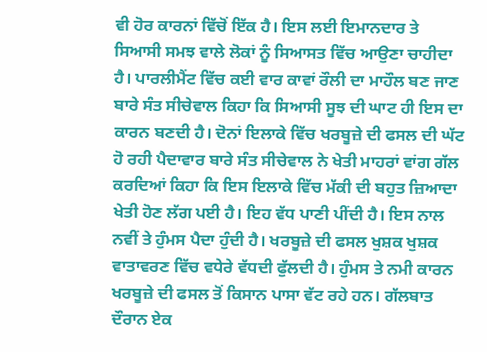ਵੀ ਹੋਰ ਕਾਰਨਾਂ ਵਿੱਚੋਂ ਇੱਕ ਹੈ। ਇਸ ਲਈ ਇਮਾਨਦਾਰ ਤੇ ਸਿਆਸੀ ਸਮਝ ਵਾਲੇ ਲੋਕਾਂ ਨੂੰ ਸਿਆਸਤ ਵਿੱਚ ਆਉਣਾ ਚਾਹੀਦਾ ਹੈ। ਪਾਰਲੀਮੈਂਟ ਵਿੱਚ ਕਈ ਵਾਰ ਕਾਵਾਂ ਰੌਲੀ ਦਾ ਮਾਹੌਲ ਬਣ ਜਾਣ ਬਾਰੇ ਸੰਤ ਸੀਚੇਵਾਲ ਕਿਹਾ ਕਿ ਸਿਆਸੀ ਸੂਝ ਦੀ ਘਾਟ ਹੀ ਇਸ ਦਾ ਕਾਰਨ ਬਣਦੀ ਹੈ। ਦੋਨਾਂ ਇਲਾਕੇ ਵਿੱਚ ਖਰਬੂਜ਼ੇ ਦੀ ਫਸਲ ਦੀ ਘੱਟ ਹੋ ਰਹੀ ਪੈਦਾਵਾਰ ਬਾਰੇ ਸੰਤ ਸੀਚੇਵਾਲ ਨੇ ਖੇਤੀ ਮਾਹਰਾਂ ਵਾਂਗ ਗੱਲ ਕਰਦਿਆਂ ਕਿਹਾ ਕਿ ਇਸ ਇਲਾਕੇ ਵਿੱਚ ਮੱਕੀ ਦੀ ਬਹੁਤ ਜ਼ਿਆਦਾ ਖੇਤੀ ਹੋਣ ਲੱਗ ਪਈ ਹੈ। ਇਹ ਵੱਧ ਪਾਣੀ ਪੀਂਦੀ ਹੈ। ਇਸ ਨਾਲ ਨਵੀਂ ਤੇ ਹੁੰਮਸ ਪੈਦਾ ਹੁੰਦੀ ਹੈ। ਖਰਬੂਜ਼ੇ ਦੀ ਫਸਲ ਖੁਸ਼ਕ ਖੁਸ਼ਕ ਵਾਤਾਵਰਣ ਵਿੱਚ ਵਧੇਰੇ ਵੱਧਦੀ ਫੁੱਲਦੀ ਹੈ। ਹੁੰਮਸ ਤੇ ਨਮੀ ਕਾਰਨ ਖਰਬੂਜ਼ੇ ਦੀ ਫਸਲ ਤੋਂ ਕਿਸਾਨ ਪਾਸਾ ਵੱਟ ਰਹੇ ਹਨ। ਗੱਲਬਾਤ ਦੌਰਾਨ ਏਕ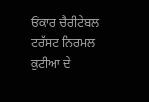ਓਂਕਾਰ ਚੈਰੀਟੇਬਲ ਟਰੱਸਟ ਨਿਰਮਲ ਕੁਟੀਆ ਦੇ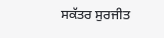ਸਕੱਤਰ ਸੁਰਜੀਤ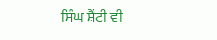ਸਿੰਘ ਸ਼ੈਂਟੀ ਵੀ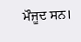ਮੌਜੂਦ ਸਨ।